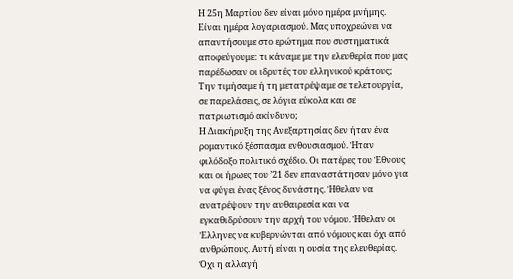Η 25η Μαρτίου δεν είναι μόνο ημέρα μνήμης. Είναι ημέρα λογαριασμού. Μας υποχρεώνει να απαντήσουμε στο ερώτημα που συστηματικά αποφεύγουμε: τι κάναμε με την ελευθερία που μας παρέδωσαν οι ιδρυτές του ελληνικού κράτους; Την τιμήσαμε ή τη μετατρέψαμε σε τελετουργία, σε παρελάσεις, σε λόγια εύκολα και σε πατριωτισμό ακίνδυνο;
Η Διακήρυξη της Ανεξαρτησίας δεν ήταν ένα ρομαντικό ξέσπασμα ενθουσιασμού. Ήταν φιλόδοξο πολιτικό σχέδιο. Οι πατέρες του Έθνους και οι ήρωες του ’21 δεν επαναστάτησαν μόνο για να φύγει ένας ξένος δυνάστης. Ήθελαν να ανατρέψουν την αυθαιρεσία και να εγκαθιδρύσουν την αρχή του νόμου. Ήθελαν οι Έλληνες να κυβερνώνται από νόμους και όχι από ανθρώπους. Αυτή είναι η ουσία της ελευθερίας. Όχι η αλλαγή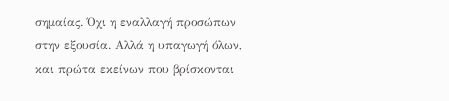σημαίας. Όχι η εναλλαγή προσώπων στην εξουσία. Αλλά η υπαγωγή όλων, και πρώτα εκείνων που βρίσκονται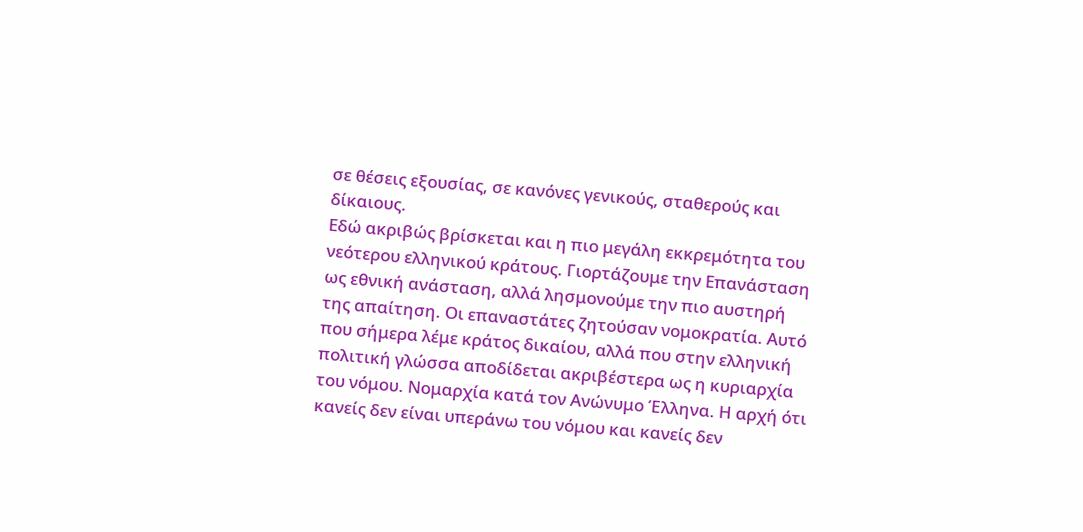σε θέσεις εξουσίας, σε κανόνες γενικούς, σταθερούς και δίκαιους.
Εδώ ακριβώς βρίσκεται και η πιο μεγάλη εκκρεμότητα του νεότερου ελληνικού κράτους. Γιορτάζουμε την Επανάσταση ως εθνική ανάσταση, αλλά λησμονούμε την πιο αυστηρή της απαίτηση. Οι επαναστάτες ζητούσαν νομοκρατία. Αυτό που σήμερα λέμε κράτος δικαίου, αλλά που στην ελληνική πολιτική γλώσσα αποδίδεται ακριβέστερα ως η κυριαρχία του νόμου. Νομαρχία κατά τον Ανώνυμο Έλληνα. Η αρχή ότι κανείς δεν είναι υπεράνω του νόμου και κανείς δεν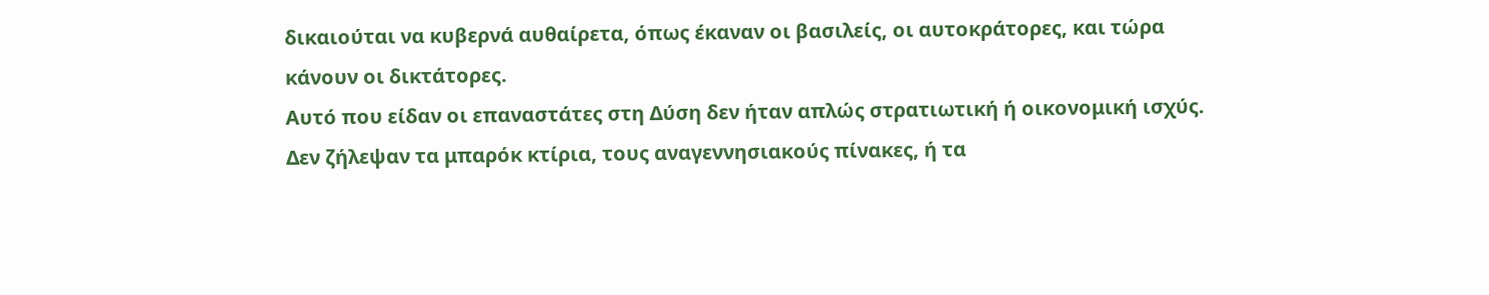δικαιούται να κυβερνά αυθαίρετα, όπως έκαναν οι βασιλείς, οι αυτοκράτορες, και τώρα κάνουν οι δικτάτορες.
Αυτό που είδαν οι επαναστάτες στη Δύση δεν ήταν απλώς στρατιωτική ή οικονομική ισχύς. Δεν ζήλεψαν τα μπαρόκ κτίρια, τους αναγεννησιακούς πίνακες, ή τα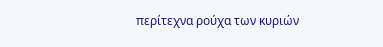περίτεχνα ρούχα των κυριών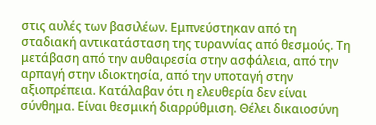στις αυλές των βασιλέων. Εμπνεύστηκαν από τη σταδιακή αντικατάσταση της τυραννίας από θεσμούς. Τη μετάβαση από την αυθαιρεσία στην ασφάλεια, από την αρπαγή στην ιδιοκτησία, από την υποταγή στην αξιοπρέπεια. Κατάλαβαν ότι η ελευθερία δεν είναι σύνθημα. Είναι θεσμική διαρρύθμιση. Θέλει δικαιοσύνη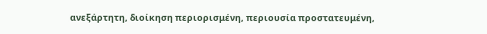ανεξάρτητη, διοίκηση περιορισμένη, περιουσία προστατευμένη,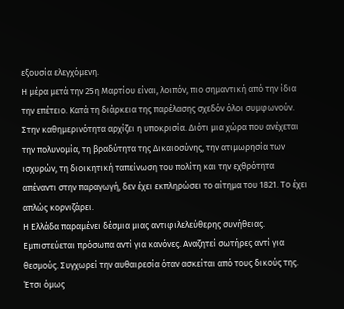εξουσία ελεγχόμενη.
Η μέρα μετά την 25η Μαρτίου είναι, λοιπόν, πιο σημαντική από την ίδια την επέτειο. Κατά τη διάρκεια της παρέλασης σχεδόν όλοι συμφωνούν. Στην καθημερινότητα αρχίζει η υποκρισία. Διότι μια χώρα που ανέχεται την πολυνομία, τη βραδύτητα της Δικαιοσύνης, την ατιμωρησία των ισχυρών, τη διοικητική ταπείνωση του πολίτη και την εχθρότητα απέναντι στην παραγωγή, δεν έχει εκπληρώσει το αίτημα του 1821. Το έχει απλώς κορνιζάρει.
Η Ελλάδα παραμένει δέσμια μιας αντιφιλελεύθερης συνήθειας. Εμπιστεύεται πρόσωπα αντί για κανόνες. Αναζητεί σωτήρες αντί για θεσμούς. Συγχωρεί την αυθαιρεσία όταν ασκείται από τους δικούς της. Έτσι όμως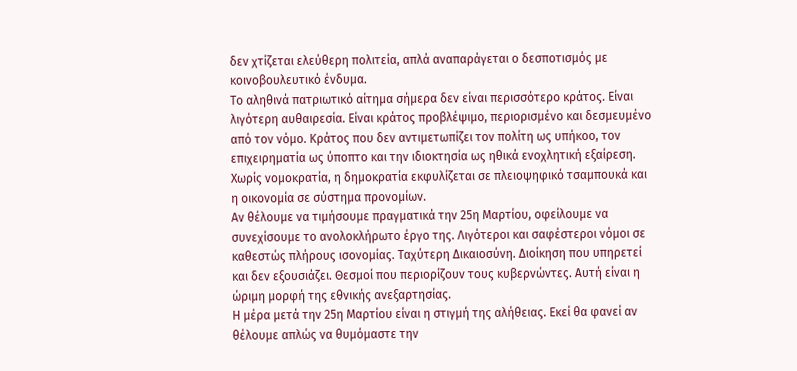δεν χτίζεται ελεύθερη πολιτεία, απλά αναπαράγεται ο δεσποτισμός με κοινοβουλευτικό ένδυμα.
Το αληθινά πατριωτικό αίτημα σήμερα δεν είναι περισσότερο κράτος. Είναι λιγότερη αυθαιρεσία. Είναι κράτος προβλέψιμο, περιορισμένο και δεσμευμένο από τον νόμο. Κράτος που δεν αντιμετωπίζει τον πολίτη ως υπήκοο, τον επιχειρηματία ως ύποπτο και την ιδιοκτησία ως ηθικά ενοχλητική εξαίρεση. Χωρίς νομοκρατία, η δημοκρατία εκφυλίζεται σε πλειοψηφικό τσαμπουκά και η οικονομία σε σύστημα προνομίων.
Αν θέλουμε να τιμήσουμε πραγματικά την 25η Μαρτίου, οφείλουμε να συνεχίσουμε το ανολοκλήρωτο έργο της. Λιγότεροι και σαφέστεροι νόμοι σε καθεστώς πλήρους ισονομίας. Ταχύτερη Δικαιοσύνη. Διοίκηση που υπηρετεί και δεν εξουσιάζει. Θεσμοί που περιορίζουν τους κυβερνώντες. Αυτή είναι η ώριμη μορφή της εθνικής ανεξαρτησίας.
Η μέρα μετά την 25η Μαρτίου είναι η στιγμή της αλήθειας. Εκεί θα φανεί αν θέλουμε απλώς να θυμόμαστε την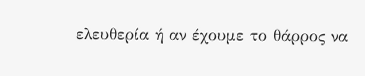ελευθερία ή αν έχουμε το θάρρος να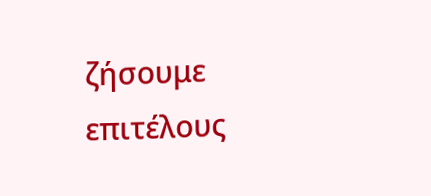ζήσουμε επιτέλους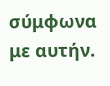σύμφωνα με αυτήν.